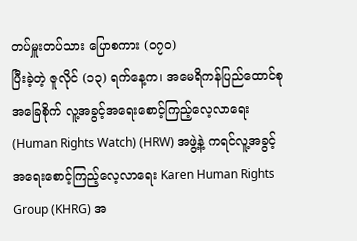တပ်မှူးတပ်သား ပြောစကား (၀၇၀)
ပြီးခဲ့တဲ့ ဇူလိုင် (၁၃) ရက်နေ့က၊ အမေရိကန်ပြည်ထောင်စုအခြေစိုက် လူ့အခွင့်အရေးစောင့်ကြည့်လေ့လာရေး (Human Rights Watch) (HRW) အဖွဲ့နဲ့ ကရင်လူ့အခွင့် အရေးစောင့်ကြည့်လေ့လာရေး Karen Human Rights Group (KHRG) အ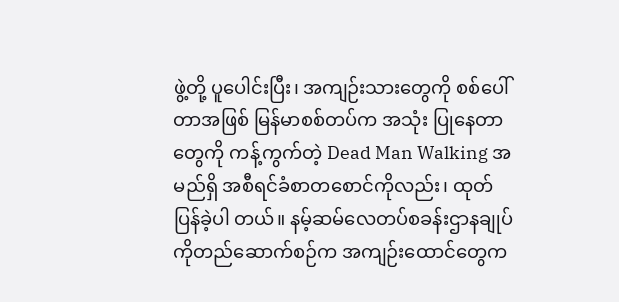ဖွဲ့တို့ ပူပေါင်းပြီး၊ အကျဉ်းသားတွေကို စစ်ပေါ်တာအဖြစ် မြန်မာစစ်တပ်က အသုံး ပြုနေတာတွေကို ကန့်ကွက်တဲ့ Dead Man Walking အမည်ရှိ အစီရင်ခံစာတစောင်ကိုလည်း၊ ထုတ်ပြန်ခဲ့ပါ တယ်။ နမ့်ဆမ်လေတပ်စခန်းဌာနချုပ်ကိုတည်ဆောက်စဉ်က အကျဉ်းထောင်တွေက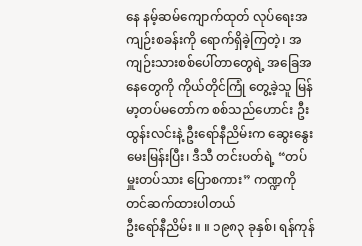နေ နမ့်ဆမ်ကျောက်ထုတ် လုပ်ရေးအကျဉ်းစခန်းကို ရောက်ရှိခဲ့ကြတဲ့၊ အကျဉ်းသားစစ်ပေါ်တာတွေရဲ့ အခြေအနေတွေကို ကိုယ်တိုင်ကြုံ တွေ့ခဲ့သူ မြန်မာ့တပ်မတော်က စစ်သည်ဟောင်း ဦးထွန်းလင်းနဲ့ ဦးရော်နီညိမ်းက ဆွေးနွေးမေးမြန်းပြီး၊ ဒီသီ တင်းပတ်ရဲ့ “တပ်မှူးတပ်သား ပြောစကား” ကဏ္ဍကို တင်ဆက်ထားပါတယ်
ဦးရော်နီညိမ်း ။ ။ ၁၉၈၃ ခုနှစ်၊ ရန်ကုန်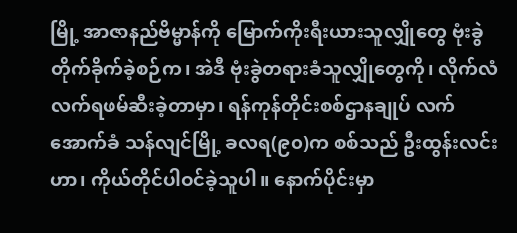မြို့ အာဇာနည်ဗိမ္မာန်ကို မြောက်ကိုးရီးယားသူလျှိုတွေ ဗုံးခွဲ တိုက်ခိုက်ခဲ့စဉ်က၊ အဲဒီ ဗုံးခွဲတရားခံသူလျှိုတွေကို၊ လိုက်လံလက်ရဖမ်ဆီးခဲ့တာမှာ၊ ရန်ကုန်တိုင်းစစ်ဌာနချုပ် လက်အောက်ခံ သန်လျင်မြို့ ခလရ(၉၀)က စစ်သည် ဦးထွန်းလင်းဟာ၊ ကိုယ်တိုင်ပါဝင်ခဲ့သူပါ။ နောက်ပိုင်းမှာ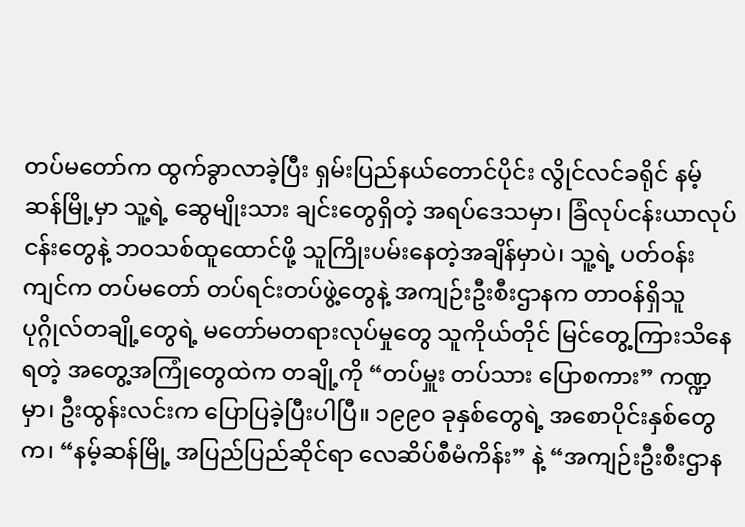တပ်မတော်က ထွက်ခွာလာခဲ့ပြီး ရှမ်းပြည်နယ်တောင်ပိုင်း လွိုင်လင်ခရိုင် နမ့်ဆန်မြို့မှာ သူ့ရဲ့ ဆွေမျိုးသား ချင်းတွေရှိတဲ့ အရပ်ဒေသမှာ၊ ခြံလုပ်ငန်းယာလုပ်ငန်းတွေနဲ့ ဘဝသစ်ထူထောင်ဖို့ သူကြိုးပမ်းနေတဲ့အချိန်မှာပဲ၊ သူ့ရဲ့ ပတ်ဝန်းကျင်က တပ်မတော် တပ်ရင်းတပ်ဖွဲ့တွေနဲ့ အကျဉ်းဦးစီးဌာနက တာဝန်ရှိသူ ပုဂ္ဂိုလ်တချို့တွေရဲ့ မတော်မတရားလုပ်မှုတွေ သူကိုယ်တိုင် မြင်တွေ့ကြားသိနေရတဲ့ အတွေ့အကြုံတွေထဲက တချို့ကို “တပ်မှူး တပ်သား ပြောစကား” ကဏ္ဍမှာ၊ ဦးထွန်းလင်းက ပြောပြခဲ့ပြီးပါပြီ။ ၁၉၉၀ ခုနှစ်တွေရဲ့ အစောပိုင်းနှစ်တွေက၊ “နမ့်ဆန်မြို့ အပြည်ပြည်ဆိုင်ရာ လေဆိပ်စီမံကိန်း” နဲ့ “အကျဉ်းဦးစီးဌာန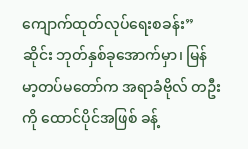ကျောက်ထုတ်လုပ်ရေးစခန်း” ဆိုင်း ဘုတ်နှစ်ခုအောက်မှာ၊ မြန်မာ့တပ်မတော်က အရာခံဗိုလ် တဦးကို ထောင်ပိုင်အဖြစ် ခန့်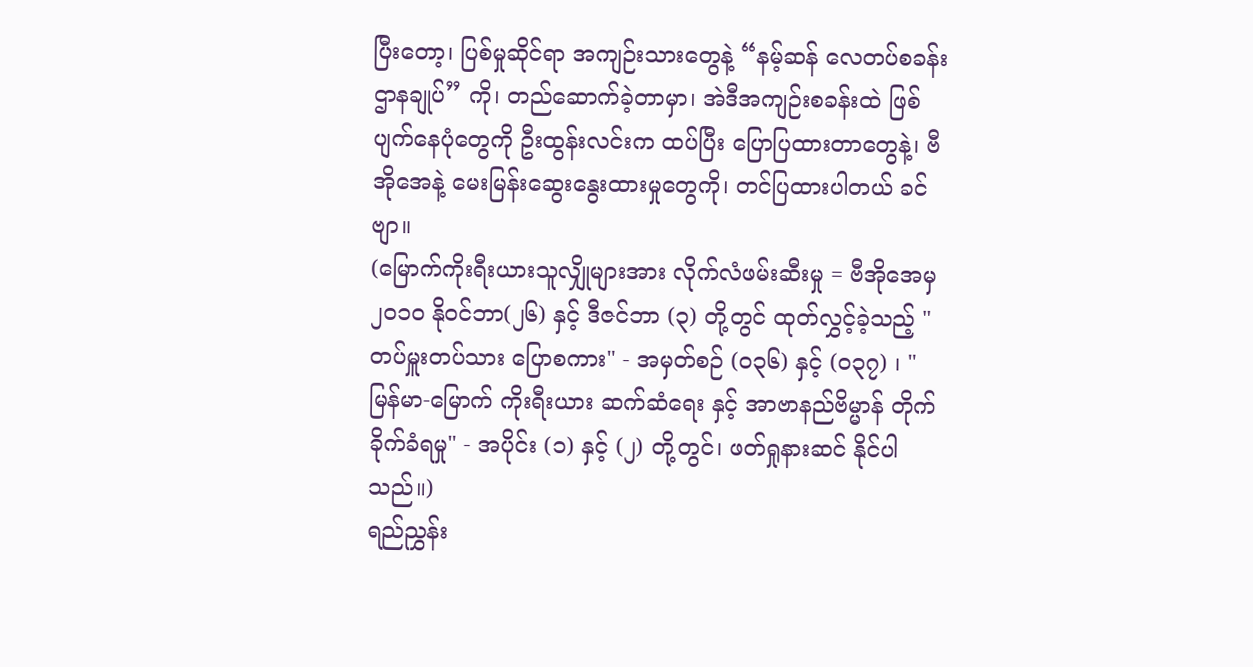ပြီးတော့၊ ပြစ်မှုဆိုင်ရာ အကျဉ်းသားတွေနဲ့ “နမ့်ဆန် လေတပ်စခန်းဌာနချုပ်” ကို၊ တည်ဆောက်ခဲ့တာမှာ၊ အဲဒီအကျဉ်းစခန်းထဲ ဖြစ် ပျက်နေပုံတွေကို ဦးထွန်းလင်းက ထပ်ပြီး ပြောပြထားတာတွေနဲ့၊ ဗီအိုအေနဲ့ မေးမြန်းဆွေးနွေးထားမှုတွေကို၊ တင်ပြထားပါတယ် ခင်ဗျာ။
(မြောက်ကိုးရီးယားသူလျှိုများအား လိုက်လံဖမ်းဆီးမှု = ဗီအိုအေမှ ၂၀၁၀ နိုဝင်ဘာ(၂၆) နှင့် ဒီဇင်ဘာ (၃) တို့တွင် ထုတ်လွှင့်ခဲ့သည့် "တပ်မှူးတပ်သား ပြောစကား" - အမှတ်စဉ် (၀၃၆) နှင့် (၀၃၇) ၊ " မြန်မာ-မြောက် ကိုးရီးယား ဆက်ဆံရေး နှင့် အာဗာနည်ဗိမ္မာန် တိုက်ခိုက်ခံရမှု" - အပိုင်း (၁) နှင့် (၂) တို့တွင်၊ ဖတ်ရှုနားဆင် နိုင်ပါသည်။)
ရည်ညွှန်း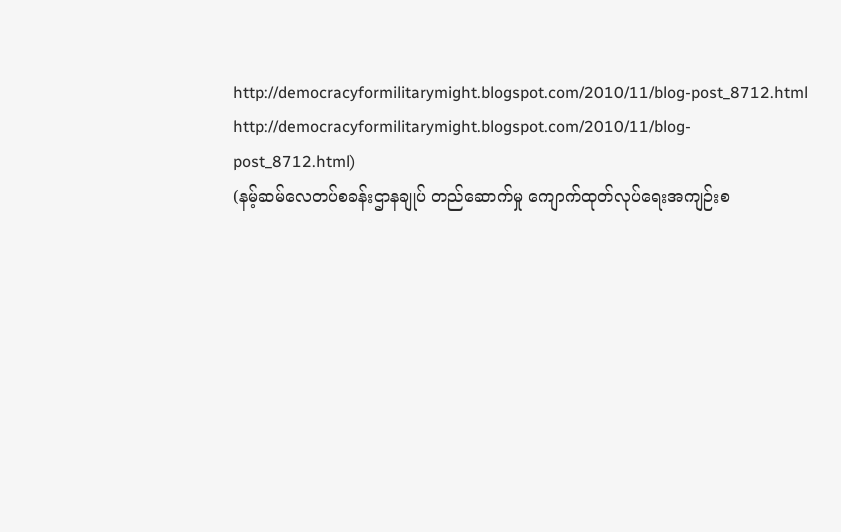http://democracyformilitarymight.blogspot.com/2010/11/blog-post_8712.html
http://democracyformilitarymight.blogspot.com/2010/11/blog-post_8712.html)
(နမ့်ဆမ်လေတပ်စခန်းဌာနချုပ် တည်ဆောက်မှု ကျောက်ထုတ်လုပ်ရေးအကျဉ်းစ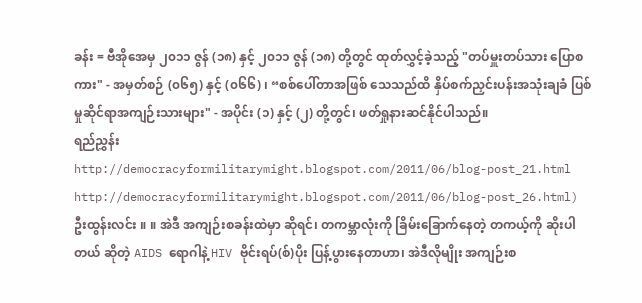ခန်း = ဗီအိုအေမှ ၂၀၁၁ ဇွန် (၁၈) နှင့် ၂၀၁၁ ဇွန် (၁၈) တို့တွင် ထုတ်လွှင့်ခဲ့သည့် "တပ်မှူးတပ်သား ပြောစကား" - အမှတ်စဉ် (၀၆၅) နှင့် (၀၆၆) ၊ “စစ်ပေါ်တာအဖြစ် သေသည်ထိ နှိပ်စက်ညှင်းပန်းအသုံးချခံ ပြစ်မှုဆိုင်ရာအကျဉ်းသားများ" - အပိုင်း (၁) နှင့် (၂) တို့တွင်၊ ဖတ်ရှုနားဆင်နိုင်ပါသည်။
ရည်ညွှန်း
http://democracyformilitarymight.blogspot.com/2011/06/blog-post_21.html
http://democracyformilitarymight.blogspot.com/2011/06/blog-post_26.html)
ဦးထွန်းလင်း ။ ။ အဲဒီ အကျဉ်းစခန်းထဲမှာ ဆိုရင်၊ တကမ္ဘာလုံးကို ခြိမ်းခြောက်နေတဲ့ တကယ့်ကို ဆိုးပါတယ် ဆိုတဲ့ AIDS ရောဂါနဲ့ HIV ဗိုင်းရပ်(စ်)ပိုး ပြန့်ပွားနေတာဟာ၊ အဲဒီလိုမျိုး အကျဉ်းစ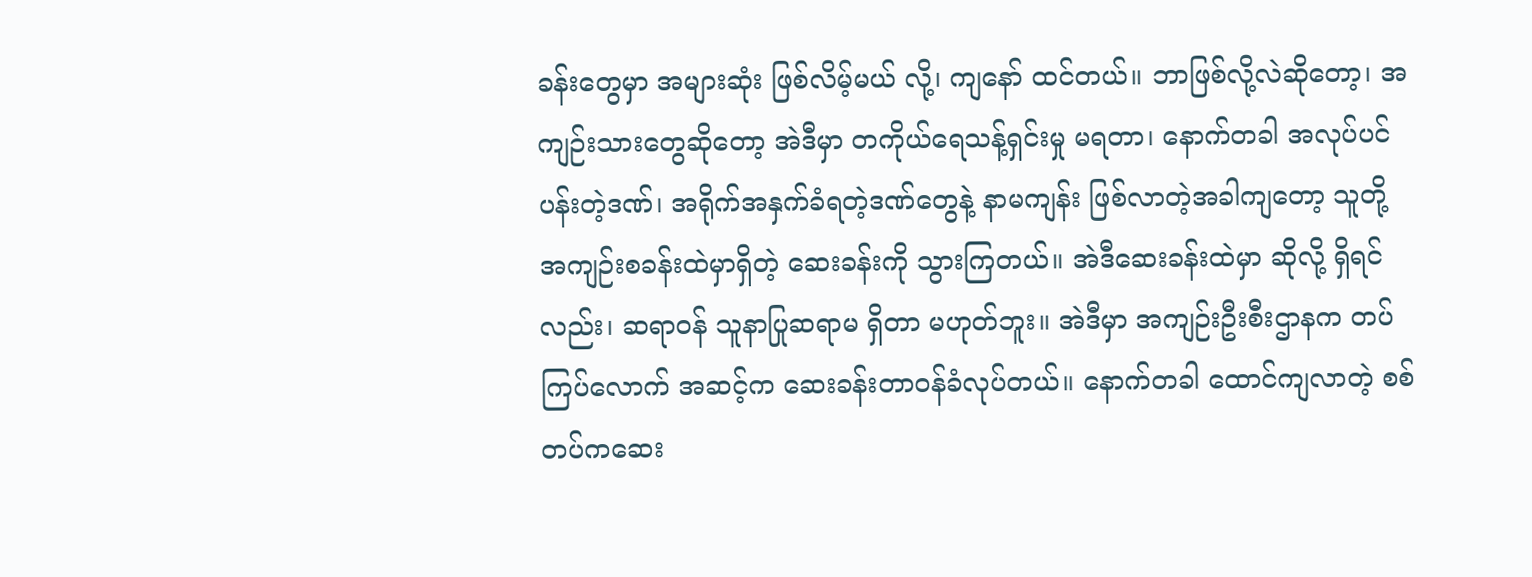ခန်းတွေမှာ အများဆုံး ဖြစ်လိမ့်မယ် လို့၊ ကျနော် ထင်တယ်။ ဘာဖြစ်လို့လဲဆိုတော့၊ အကျဉ်းသားတွေဆိုတော့ အဲဒီမှာ တကိုယ်ရေသန့်ရှင်းမှု မရတာ၊ နောက်တခါ အလုပ်ပင်ပန်းတဲ့ဒဏ်၊ အရိုက်အနှက်ခံရတဲ့ဒဏ်တွေနဲ့ နာမကျန်း ဖြစ်လာတဲ့အခါကျတော့ သူတို့ အကျဉ်းစခန်းထဲမှာရှိတဲ့ ဆေးခန်းကို သွားကြတယ်။ အဲဒီဆေးခန်းထဲမှာ ဆိုလို့ ရှိရင်လည်း၊ ဆရာဝန် သူနာပြုဆရာမ ရှိတာ မဟုတ်ဘူး။ အဲဒီမှာ အကျဉ်းဦးစီးဌာနက တပ်ကြပ်လောက် အဆင့်က ဆေးခန်းတာဝန်ခံလုပ်တယ်။ နောက်တခါ ထောင်ကျလာတဲ့ စစ်တပ်ကဆေး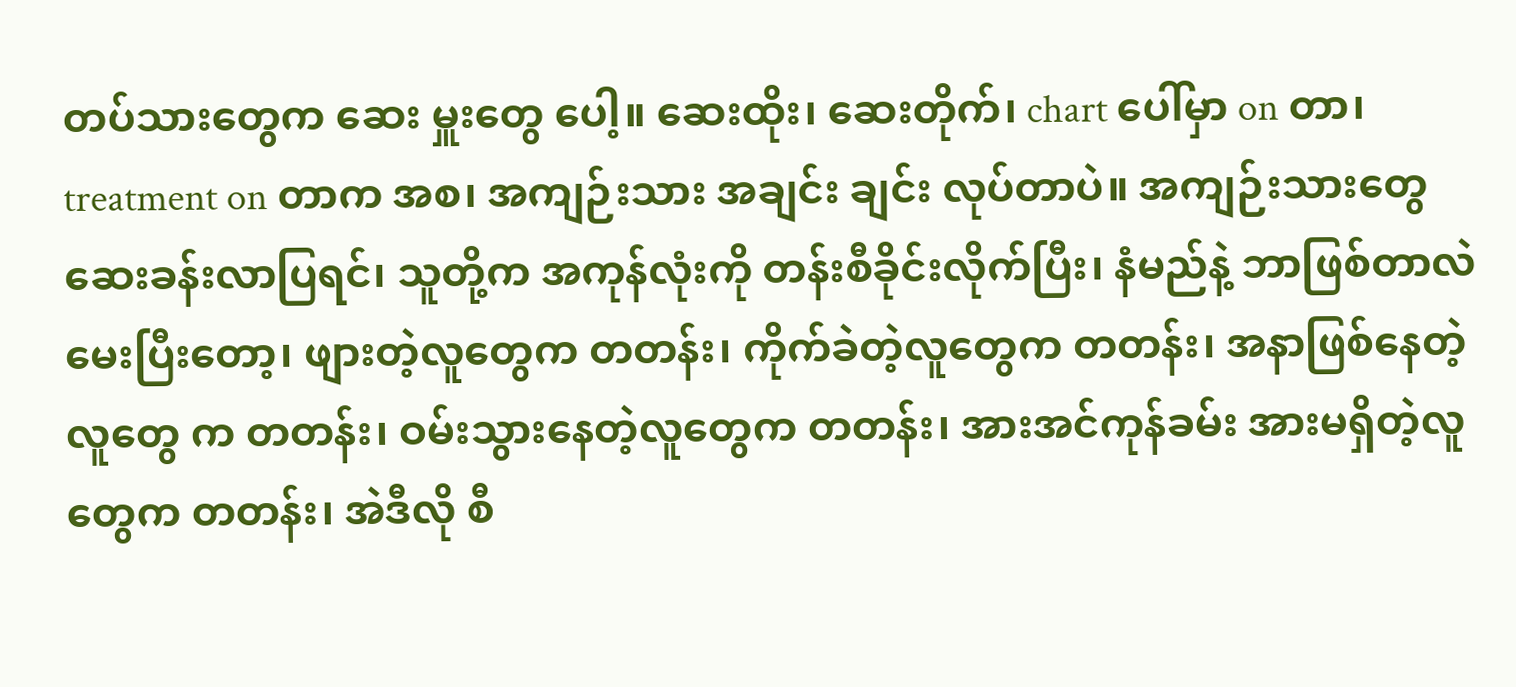တပ်သားတွေက ဆေး မှူးတွေ ပေါ့။ ဆေးထိုး၊ ဆေးတိုက်၊ chart ပေါ်မှာ on တာ၊ treatment on တာက အစ၊ အကျဉ်းသား အချင်း ချင်း လုပ်တာပဲ။ အကျဉ်းသားတွေ ဆေးခန်းလာပြရင်၊ သူတို့က အကုန်လုံးကို တန်းစီခိုင်းလိုက်ပြီး၊ နံမည်နဲ့ ဘာဖြစ်တာလဲ မေးပြီးတော့၊ ဖျားတဲ့လူတွေက တတန်း၊ ကိုက်ခဲတဲ့လူတွေက တတန်း၊ အနာဖြစ်နေတဲ့လူတွေ က တတန်း၊ ဝမ်းသွားနေတဲ့လူတွေက တတန်း၊ အားအင်ကုန်ခမ်း အားမရှိတဲ့လူတွေက တတန်း၊ အဲဒီလို စီ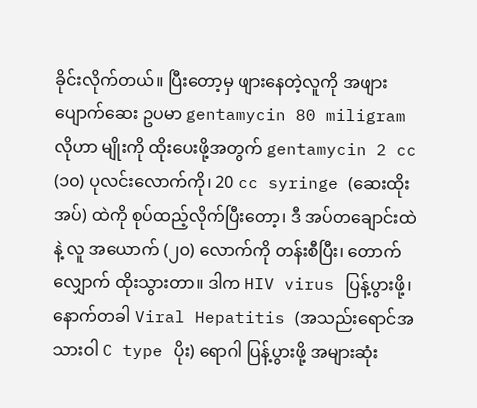ခိုင်းလိုက်တယ်။ ပြီးတော့မှ ဖျားနေတဲ့လူကို အဖျားပျောက်ဆေး ဥပမာ gentamycin 80 miligram လိုဟာ မျိုးကို ထိုးပေးဖို့အတွက် gentamycin 2 cc (၁၀) ပုလင်းလောက်ကို၊ 20 cc syringe (ဆေးထိုးအပ်) ထဲကို စုပ်ထည့်လိုက်ပြီးတော့၊ ဒီ အပ်တချောင်းထဲနဲ့ လူ အယောက် (၂၀) လောက်ကို တန်းစီပြီး၊ တောက်လျှောက် ထိုးသွားတာ။ ဒါက HIV virus ပြန့်ပွားဖို့၊ နောက်တခါ Viral Hepatitis (အသည်းရောင်အသားဝါ C type ပိုး) ရောဂါ ပြန့်ပွားဖို့ အများဆုံး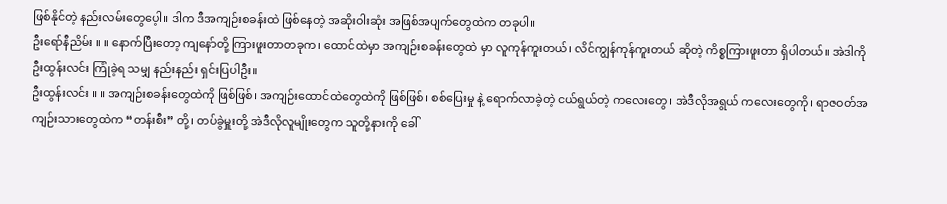ဖြစ်နိုင်တဲ့ နည်းလမ်းတွေပေ့ါ။ ဒါက ဒီအကျဉ်းစခန်းထဲ ဖြစ်နေတဲ့ အဆိုးဝါးဆုံး အဖြစ်အပျက်တွေထဲက တခုပါ။
ဦးရော်နီညိမ်း ။ ။ နောက်ပြီးတော့ ကျနော်တို့ ကြားဖူးတာတခုက၊ ထောင်ထဲမှာ အကျဉ်းစခန်းတွေထဲ မှာ လူကုန်ကူးတယ်၊ လိင်ကျွန်ကုန်ကူးတယ် ဆိုတဲ့ ကိစ္စကြားဖူးတာ ရှိပါတယ်။ အဲဒါကို ဦးထွန်းလင်း ကြုံခဲ့ရ သမျှ နည်းနည်း ရှင်းပြပါဦး။
ဦးထွန်းလင်း ။ ။ အကျဉ်းစခန်းတွေထဲကို ဖြစ်ဖြစ်၊ အကျဉ်းထောင်ထဲတွေထဲကို ဖြစ်ဖြစ်၊ စစ်ပြေးမှု နဲ့ ရောက်လာခဲ့တဲ့ ငယ်ရွယ်တဲ့ ကလေးတွေ၊ အဲဒီလိုအရွယ် ကလေးတွေကို၊ ရာဇဝတ်အကျဉ်းသားတွေထဲက “တန်းစီး” တို့၊ တပ်ခွဲမှူးတို့ အဲဒီလိုလူမျိုးတွေက သူတို့နားကို ခေါ်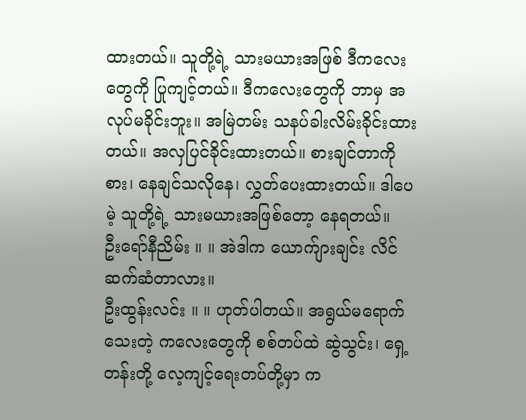ထားတယ်။ သူတို့ရဲ့ သားမယားအဖြစ် ဒီကလေးတွေကို ပြုကျင့်တယ်။ ဒီကလေးတွေကို ဘာမှ အလုပ်မခိုင်းဘူး။ အမြဲတမ်း သနပ်ခါးလိမ်းခိုင်းထား တယ်။ အလှပြင်ခိုင်းထားတယ်။ စားချင်တာကိုစား၊ နေချင်သလိုနေ၊ လွှတ်ပေးထားတယ်။ ဒါပေမဲ့ သူတို့ရဲ့ သားမယားအဖြစ်တော့ နေရတယ်။
ဦးရော်နီညိမ်း ။ ။ အဲဒါက ယောက်ျားချင်း လိင်ဆက်ဆံတာလား။
ဦးထွန်းလင်း ။ ။ ဟုတ်ပါတယ်။ အရွယ်မရောက်သေးတဲ့ ကလေးတွေကို စစ်တပ်ထဲ ဆွဲသွင်း၊ ရှေ့တန်းတို့ လေ့ကျင့်ရေးတပ်တို့မှာ က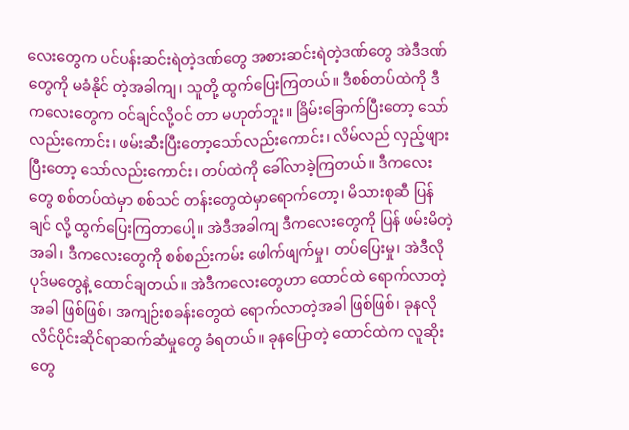လေးတွေက ပင်ပန်းဆင်းရဲတဲ့ဒဏ်တွေ အစားဆင်းရဲတဲ့ဒဏ်တွေ အဲဒီဒဏ်တွေကို မခံနိုင် တဲ့အခါကျ၊ သူတို့ ထွက်ပြေးကြတယ်။ ဒီစစ်တပ်ထဲကို ဒီကလေးတွေက ဝင်ချင်လို့ဝင် တာ မဟုတ်ဘူး။ ခြိမ်းခြောက်ပြီးတော့ သော်လည်းကောင်း၊ ဖမ်းဆီးပြီးတော့သော်လည်းကောင်း၊ လိမ်လည် လှည့်ဖျားပြီးတော့ သော်လည်းကောင်း၊ တပ်ထဲကို ခေါ်လာခဲ့ကြတယ်။ ဒီကလေးတွေ စစ်တပ်ထဲမှာ စစ်သင် တန်းတွေထဲမှာရောက်တော့၊ မိသားစုဆီ ပြန်ချင် လို့ ထွက်ပြေးကြတာပေါ့။ အဲဒီအခါကျ ဒီကလေးတွေကို ပြန် ဖမ်းမိတဲ့အခါ၊ ဒီကလေးတွေကို စစ်စည်းကမ်း ဖေါက်ဖျက်မှု၊ တပ်ပြေးမှု၊ အဲဒီလို ပုဒ်မတွေနဲ့ ထောင်ချတယ်။ အဲဒီကလေးတွေဟာ ထောင်ထဲ ရောက်လာတဲ့အခါ ဖြစ်ဖြစ်၊ အကျဉ်းစခန်းတွေထဲ ရောက်လာတဲ့အခါ ဖြစ်ဖြစ်၊ ခုနလို လိင်ပိုင်းဆိုင်ရာဆက်ဆံမှုတွေ ခံရတယ်။ ခုနပြောတဲ့ ထောင်ထဲက လူဆိုးတွေ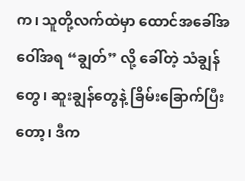က၊ သူတို့လက်ထဲမှာ ထောင်အခေါ်အဝေါ်အရ “ချွတ်” လို့ ခေါ်တဲ့ သံချွန်တွေ၊ ဆူးချွန်တွေနဲ့ ခြိမ်းခြောက်ပြီးတော့၊ ဒီက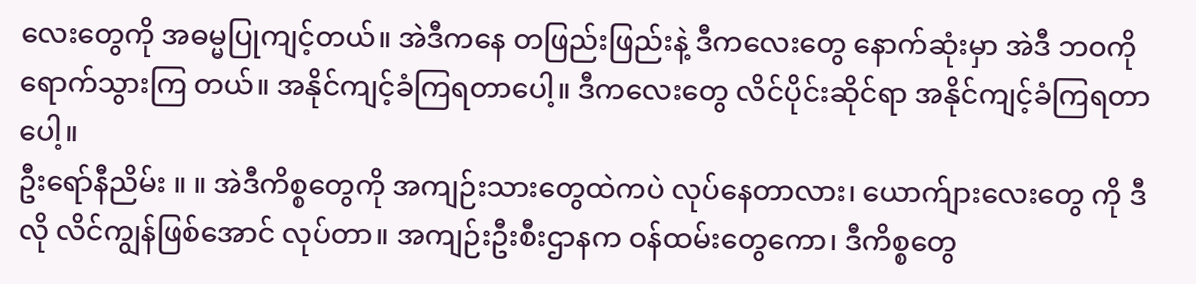လေးတွေကို အဓမ္မပြုကျင့်တယ်။ အဲဒီကနေ တဖြည်းဖြည်းနဲ့ ဒီကလေးတွေ နောက်ဆုံးမှာ အဲဒီ ဘဝကို ရောက်သွားကြ တယ်။ အနိုင်ကျင့်ခံကြရတာပေါ့။ ဒီကလေးတွေ လိင်ပိုင်းဆိုင်ရာ အနိုင်ကျင့်ခံကြရတာပေါ့။
ဦးရော်နီညိမ်း ။ ။ အဲဒီကိစ္စတွေကို အကျဉ်းသားတွေထဲကပဲ လုပ်နေတာလား၊ ယောက်ျားလေးတွေ ကို ဒီလို လိင်ကျွန်ဖြစ်အောင် လုပ်တာ။ အကျဉ်းဦးစီးဌာနက ဝန်ထမ်းတွေကော၊ ဒီကိစ္စတွေ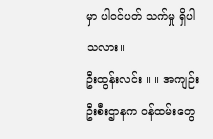မှာ ပါဝင်ပတ် သက်မှု ရှိပါသလား။
ဦးထွန်းလင်း ။ ။ အကျဉ်းဦးစီးဌာနက ဝန်ထမ်းတွေ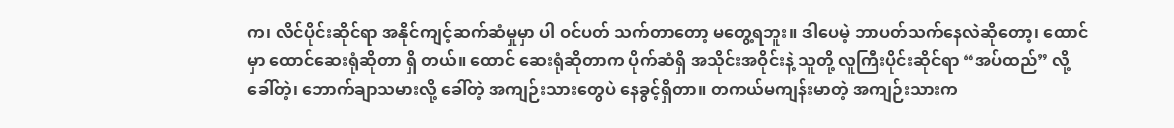က၊ လိင်ပိုင်းဆိုင်ရာ အနိုင်ကျင့်ဆက်ဆံမှုမှာ ပါ ဝင်ပတ် သက်တာတော့ မတွေ့ရဘူး။ ဒါပေမဲ့ ဘာပတ်သက်နေလဲဆိုတော့၊ ထောင်မှာ ထောင်ဆေးရုံဆိုတာ ရှိ တယ်။ ထောင် ဆေးရုံဆိုတာက ပိုက်ဆံရှိ အသိုင်းအဝိုင်းနဲ့ သူတို့ လူကြီးပိုင်းဆိုင်ရာ “အပ်ထည်” လို့ ခေါ်တဲ့၊ ဘောက်ချာသမားလို့ ခေါ်တဲ့ အကျဉ်းသားတွေပဲ နေခွင့်ရှိတာ။ တကယ်မကျန်းမာတဲ့ အကျဉ်းသားက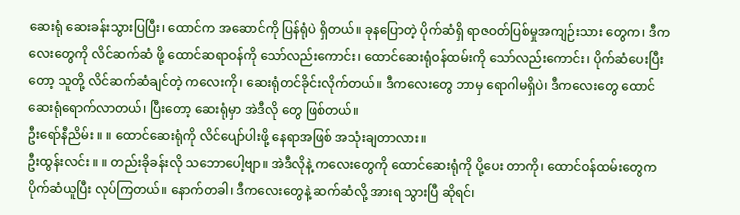ဆေးရုံ ဆေးခန်းသွားပြပြီး၊ ထောင်က အဆောင်ကို ပြန်ရုံပဲ ရှိတယ်။ ခုနပြောတဲ့ ပိုက်ဆံရှိ ရာဇဝတ်ပြစ်မှုအကျဉ်းသား တွေက၊ ဒီကလေးတွေကို လိင်ဆက်ဆံ ဖို့ ထောင်ဆရာဝန်ကို သော်လည်းကောင်း၊ ထောင်ဆေးရုံဝန်ထမ်းကို သော်လည်းကောင်း၊ ပိုက်ဆံပေးပြီးတော့ သူတို့ လိင်ဆက်ဆံချင်တဲ့ ကလေးကို၊ ဆေးရုံတင်ခိုင်းလိုက်တယ်။ ဒီကလေးတွေ ဘာမှ ရောဂါမရှိပဲ၊ ဒီကလေးတွေ ထောင် ဆေးရုံရောက်လာတယ်၊ ပြီးတော့ ဆေးရုံမှာ အဲဒီလို တွေ ဖြစ်တယ်။
ဦးရော်နီညိမ်း ။ ။ ထောင်ဆေးရုံကို လိင်ပျော်ပါးဖို့ နေရာအဖြစ် အသုံးချတာလား။
ဦးထွန်းလင်း ။ ။ တည်းခိုခန်းလို သဘောပေါ့ဗျာ။ အဲဒီလိုနဲ့ ကလေးတွေကို ထောင်ဆေးရုံကို ပို့ပေး တာကို၊ ထောင်ဝန်ထမ်းတွေက ပိုက်ဆံယူပြီး လုပ်ကြတယ်။ နောက်တခါ၊ ဒီကလေးတွေနဲ့ ဆက်ဆံလို့ အားရ သွားပြီ ဆိုရင်၊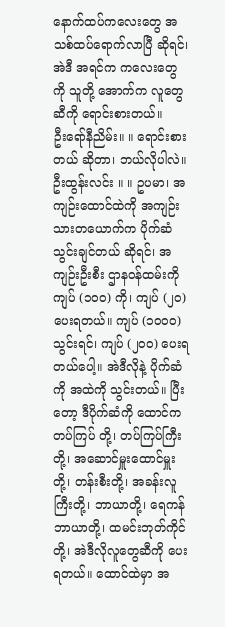နောက်ထပ်ကလေးတွေ အသစ်ထပ်ရောက်လာပြီ ဆိုရင်၊ အဲဒီ အရင်က ကလေးတွေကို သူတို့ အောက်က လူတွေဆီကို ရောင်းစားတယ်။
ဦးရော်နီညိမ်း။ ။ ရောင်းစားတယ် ဆိုတာ၊ ဘယ်လိုပါလဲ။
ဦးထွန်းလင်း ။ ။ ဥပမာ၊ အကျဉ်းထောင်ထဲကို အကျဉ်းသားတယောက်က ပိုက်ဆံသွင်းချင်တယ် ဆိုရင်၊ အကျဉ်းဦးစီး ဌာနဝန်ထမ်းကို ကျပ် (၁၀၀) ကို၊ ကျပ် (၂၀) ပေးရတယ်။ ကျပ် (၁၀၀၀) သွင်းရင်၊ ကျပ် (၂၀၀) ပေးရတယ်ပေါ့။ အဲဒီလိုနဲ့ ပိုက်ဆံကို အထဲကို သွင်းတယ်။ ပြီးတော့ ဒီပိုက်ဆံကို ထောင်က တပ်ကြပ် တို့၊ တပ်ကြပ်ကြီးတို့၊ အဆောင်မှူးထောင်မှူးတို့၊ တန်းစီးတို့၊ အခန်းလူကြီးတို့၊ ဘာယာတို့၊ ရေကန်ဘာယာတို့၊ ထမင်းဘုတ်ကိုင်တို့၊ အဲဒီလိုလူတွေဆီကို ပေးရတယ်။ ထောင်ထဲမှာ အ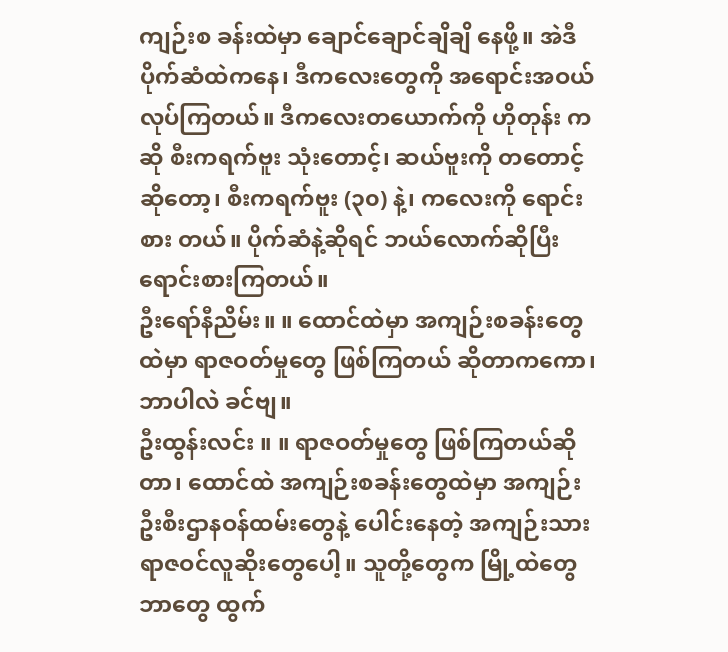ကျဉ်းစ ခန်းထဲမှာ ချောင်ချောင်ချိချိ နေဖို့။ အဲဒီပိုက်ဆံထဲကနေ၊ ဒီကလေးတွေကို အရောင်းအဝယ်လုပ်ကြတယ်။ ဒီကလေးတယောက်ကို ဟိုတုန်း ကဆို စီးကရက်ဗူး သုံးတောင့်၊ ဆယ်ဗူးကို တတောင့်ဆိုတော့၊ စီးကရက်ဗူး (၃၀) နဲ့၊ ကလေးကို ရောင်းစား တယ်။ ပိုက်ဆံနဲ့ဆိုရင် ဘယ်လောက်ဆိုပြီး ရောင်းစားကြတယ်။
ဦးရော်နီညိမ်း။ ။ ထောင်ထဲမှာ အကျဉ်းစခန်းတွေထဲမှာ ရာဇဝတ်မှုတွေ ဖြစ်ကြတယ် ဆိုတာကကော၊ ဘာပါလဲ ခင်ဗျ။
ဦးထွန်းလင်း ။ ။ ရာဇဝတ်မှုတွေ ဖြစ်ကြတယ်ဆိုတာ၊ ထောင်ထဲ အကျဉ်းစခန်းတွေထဲမှာ အကျဉ်း ဦးစီးဌာနဝန်ထမ်းတွေနဲ့ ပေါင်းနေတဲ့ အကျဉ်းသားရာဇဝင်လူဆိုးတွေပေါ့။ သူတို့တွေက မြို့ထဲတွေ ဘာတွေ ထွက်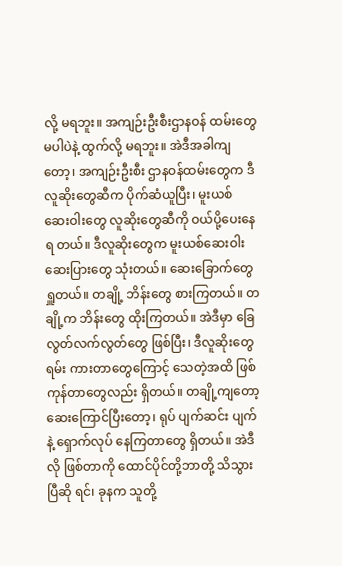လို့ မရဘူး။ အကျဉ်းဦးစီးဌာနဝန် ထမ်းတွေ မပါပဲနဲ့ ထွက်လို့ မရဘူး။ အဲဒီအခါကျတော့၊ အကျဉ်းဦးစီး ဌာနဝန်ထမ်းတွေက ဒီလူဆိုးတွေဆီက ပိုက်ဆံယူပြီး၊ မူးယစ် ဆေးဝါးတွေ လူဆိုးတွေဆီကို ဝယ်ပို့ပေးနေရ တယ်။ ဒီလူဆိုးတွေက မူးယစ်ဆေးဝါး ဆေးပြားတွေ သုံးတယ်။ ဆေးခြောက်တွေ ရှူတယ်။ တချို့ ဘိန်းတွေ စားကြတယ်။ တချို့က ဘိန်းတွေ ထိုးကြတယ်။ အဲဒီမှာ ခြေလွတ်လက်လွတ်တွေ ဖြစ်ပြီး၊ ဒီလူဆိုးတွေ ရမ်း ကားတာတွေကြောင့် သေတဲ့အထိ ဖြစ်ကုန်တာတွေလည်း ရှိတယ်။ တချို့ကျတော့ ဆေးကြောင်ပြီးတော့၊ ရုပ် ပျက်ဆင်း ပျက်နဲ့ ရှောက်လုပ် နေကြတာတွေ ရှိတယ်။ အဲဒီလို ဖြစ်တာကို ထောင်ပိုင်တို့ဘာတို့ သိသွားပြီဆို ရင်၊ ခုနက သူတို့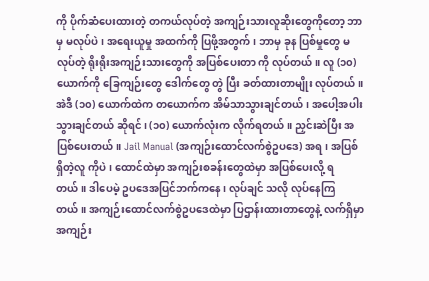ကို ပိုက်ဆံပေးထားတဲ့ တကယ်လုပ်တဲ့ အကျဉ်းသားလူဆိုးတွေကိုတော့ ဘာမှ မလုပ်ပဲ၊ အရေးယူမှု အထက်ကို ပြဖို့အတွက်၊ ဘာမှ ခုန ပြစ်မှုတွေ မလုပ်တဲ့ ရိုးရိုးအကျဉ်းသားတွေကို အပြစ်ပေးတာ ကို လုပ်တယ်။ လူ (၁၀) ယောက်ကို ခြေကျဉ်းတွေ ဒေါက်တွေ တွဲ ပြီး ခတ်ထားတာမျိုး လုပ်တယ်။ အဲဒီ (၁၀) ယောက်ထဲက တယောက်က အိမ်သာသွားချင်တယ်၊ အပေါ့အပါးသွားချင်တယ် ဆိုရင်၊ (၁၀) ယောက်လုံးက လိုက်ရတယ်။ ညှင်းဆဲပြီး အပြစ်ပေးတယ်။ Jail Manual (အကျဉ်းထောင်လက်စွဲဥပဒေ) အရ၊ အပြစ်ရှိတဲ့လူ ကိုပဲ၊ ထောင်ထဲမှာ အကျဉ်းစခန်းတွေထဲမှာ အပြစ်ပေးလို့ ရတယ်။ ဒါပေမဲ့ ဥပဒေအပြင်ဘက်ကနေ၊ လုပ်ချင် သလို လုပ်နေကြတယ်။ အကျဉ်းထောင်လက်စွဲဥပဒေထဲမှာ ပြဌာန်းထားတာတွေနဲ့ လက်ရှိမှာ အကျဉ်း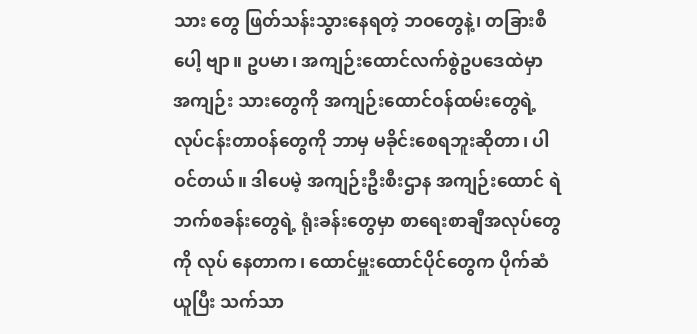သား တွေ ဖြတ်သန်းသွားနေရတဲ့ ဘဝတွေနဲ့၊ တခြားစီပေါ့ ဗျာ။ ဥပမာ၊ အကျဉ်းထောင်လက်စွဲဥပဒေထဲမှာ အကျဉ်း သားတွေကို အကျဉ်းထောင်ဝန်ထမ်းတွေရဲ့ လုပ်ငန်းတာဝန်တွေကို ဘာမှ မခိုင်းစေရဘူးဆိုတာ၊ ပါဝင်တယ်။ ဒါပေမဲ့ အကျဉ်းဦးစီးဌာန အကျဉ်းထောင် ရဲဘက်စခန်းတွေရဲ့ ရုံးခန်းတွေမှာ စာရေးစာချီအလုပ်တွေကို လုပ် နေတာက၊ ထောင်မှူးထောင်ပိုင်တွေက ပိုက်ဆံယူပြီး သက်သာ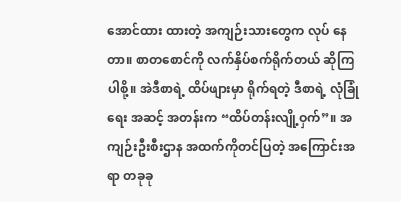အောင်ထား ထားတဲ့ အကျဉ်းသားတွေက လုပ် နေတာ။ စာတစောင်ကို လက်နှိပ်စက်ရိုက်တယ် ဆိုကြပါစို့။ အဲဒီစာရဲ့ ထိပ်ဖျားမှာ ရိုက်ရတဲ့ ဒီစာရဲ့ လုံခြုံရေး အဆင့် အတန်းက “ထိပ်တန်းလျို့ဝှက်”။ အကျဉ်းဦးစီးဌာန အထက်ကိုတင်ပြတဲ့ အကြောင်းအရာ တခုခု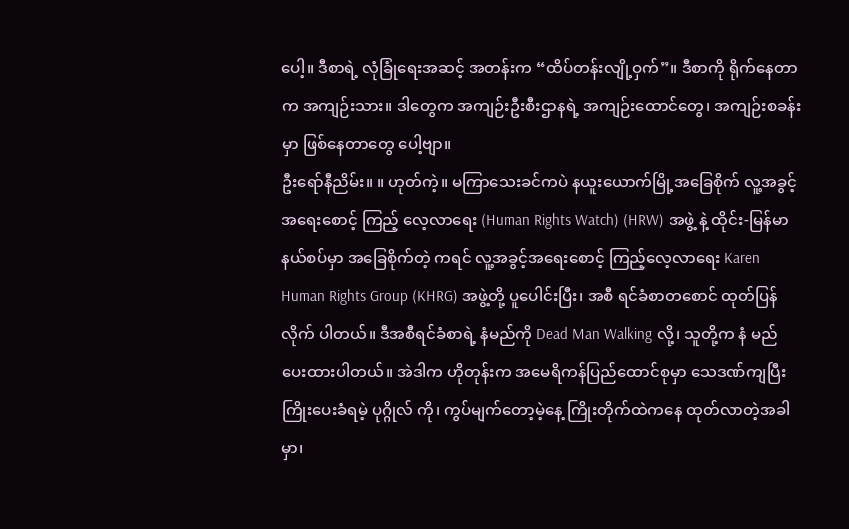ပေါ့။ ဒီစာရဲ့ လုံခြုံရေးအဆင့် အတန်းက “ထိပ်တန်းလျို့ဝှက်”။ ဒီစာကို ရိုက်နေတာက အကျဉ်းသား။ ဒါတွေက အကျဉ်းဦးစီးဌာနရဲ့ အကျဉ်းထောင်တွေ၊ အကျဉ်းစခန်းမှာ ဖြစ်နေတာတွေ ပေါ့ဗျာ။
ဦးရော်နီညိမ်း။ ။ ဟုတ်ကဲ့။ မကြာသေးခင်ကပဲ နယူးယောက်မြို့အခြေစိုက် လူ့အခွင့်အရေးစောင့် ကြည့် လေ့လာရေး (Human Rights Watch) (HRW) အဖွဲ့ နဲ့ ထိုင်း-မြန်မာနယ်စပ်မှာ အခြေစိုက်တဲ့ ကရင် လူ့အခွင့်အရေးစောင့် ကြည့်လေ့လာရေး Karen Human Rights Group (KHRG) အဖွဲ့တို့ ပူပေါင်းပြီး၊ အစီ ရင်ခံစာတစောင် ထုတ်ပြန်လိုက် ပါတယ်။ ဒီအစီရင်ခံစာရဲ့ နံမည်ကို Dead Man Walking လို့၊ သူတို့က နံ မည်ပေးထားပါတယ်။ အဲဒါက ဟိုတုန်းက အမေရိကန်ပြည်ထောင်စုမှာ သေဒဏ်ကျပြီး ကြိုးပေးခံရမဲ့ ပုဂ္ဂိုလ် ကို၊ ကွပ်မျက်တော့မဲ့နေ့ ကြိုးတိုက်ထဲကနေ ထုတ်လာတဲ့အခါမှာ၊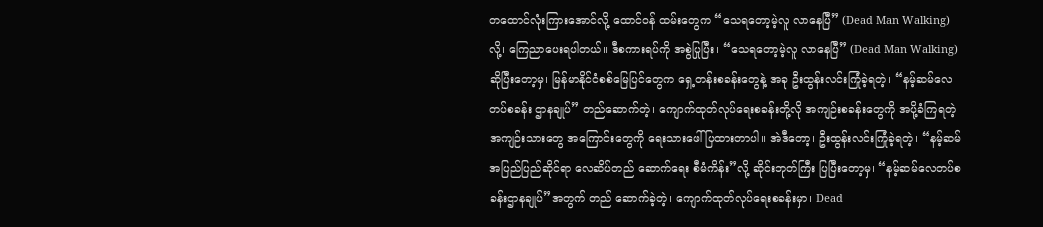တထောင်လုံးကြားအောင်လို့ ထောင်ဝန် ထမ်းတွေက “သေရတော့မဲ့လူ လာနေပြီ” (Dead Man Walking) လို့၊ ကြေညာပေးရပါတယ်။ ဒီစကားရပ်ကို အစွဲပြုပြီး၊ “သေရတော့မဲ့လူ လာနေပြီ” (Dead Man Walking) ဆိုပြီးတော့မှ၊ မြန်မာနိုင်ငံစစ်မြေပြင်တွေက ရှေ့တန်းစခန်းတွေနဲ့ အခု ဦးထွန်းလင်းကြုံခဲ့ရတဲ့၊ “နမ့်ဆမ်လေတပ်စခန်း ဌာနချုပ်” တည်ဆောက်တဲ့၊ ကျောက်ထုတ်လုပ်ရေးစခန်းတို့လို အကျဉ်းစခန်းတွေကို အပို့ခံကြရတဲ့အကျဉ်းသားတွေ အကြောင်းတွေကို ရေးသားဖေါ်ပြထားတာပါ။ အဲဒီတော့၊ ဦးထွန်းလင်းကြုံခဲ့ရတဲ့၊ “နမ့်ဆမ် အပြည်ပြည်ဆိုင်ရာ လေဆိပ်တည် ဆောက်ရေး စီမံကိန်း”လို့ ဆိုင်းဘုတ်ကြီး ပြပြီးတော့မှ၊ “နမ့်ဆမ်လေတပ်စခန်းဌာနချုပ်”အတွက် တည် ဆောက်ခဲ့တဲ့၊ ကျောက်ထုတ်လုပ်ရေးစခန်းမှာ၊ Dead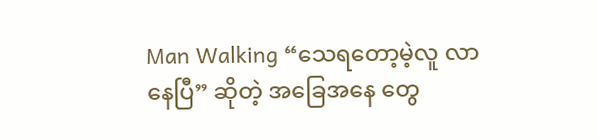Man Walking “သေရတော့မဲ့လူ လာနေပြီ” ဆိုတဲ့ အခြေအနေ တွေ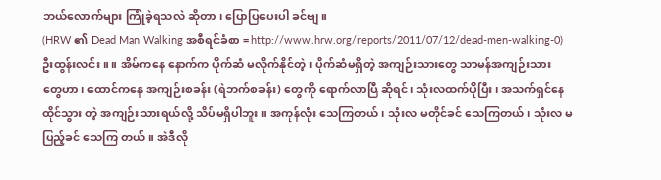ဘယ်လောက်များ ကြုံခဲ့ရသလဲ ဆိုတာ၊ ပြောပြပေးပါ ခင်ဗျ။
(HRW ၏ Dead Man Walking အစီရင်ခံစာ = http://www.hrw.org/reports/2011/07/12/dead-men-walking-0)
ဦးထွန်းလင်း ။ ။ အိမ်ကနေ နောက်က ပိုက်ဆံ မလိုက်နိုင်တဲ့၊ ပိုက်ဆံမရှိတဲ့ အကျဉ်းသားတွေ သာမန်အကျဉ်းသား တွေဟာ၊ ထောင်ကနေ အကျဉ်းစခန်း (ရဲဘက်စခန်း) တွေကို ရောက်လာပြီ ဆိုရင်၊ သုံးလထက်ပိုပြီး၊ အသက်ရှင်နေထိုင်သွား တဲ့ အကျဉ်းသားရယ်လို့ သိပ်မရှိပါဘူး။ အကုန်လုံး သေကြတယ်၊ သုံးလ မတိုင်ခင် သေကြတယ်၊ သုံးလ မပြည့်ခင် သေကြ တယ်။ အဲဒီလို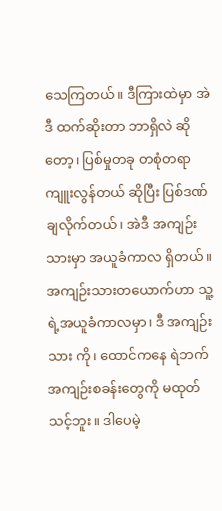သေကြတယ်။ ဒီကြားထဲမှာ အဲဒီ ထက်ဆိုးတာ ဘာရှိလဲ ဆိုတော့၊ ပြစ်မှုတခု တစုံတရာကျူးလွန်တယ် ဆိုပြီး ပြစ်ဒဏ်ချလိုက်တယ်၊ အဲဒီ အကျဉ်းသားမှာ အယူခံကာလ ရှိတယ်။ အကျဉ်းသားတယောက်ဟာ သူ့ရဲ့အယူခံကာလမှာ၊ ဒီ အကျဉ်းသား ကို၊ ထောင်ကနေ ရဲဘက်အကျဉ်းစခန်းတွေကို မထုတ်သင့်ဘူး။ ဒါပေမဲ့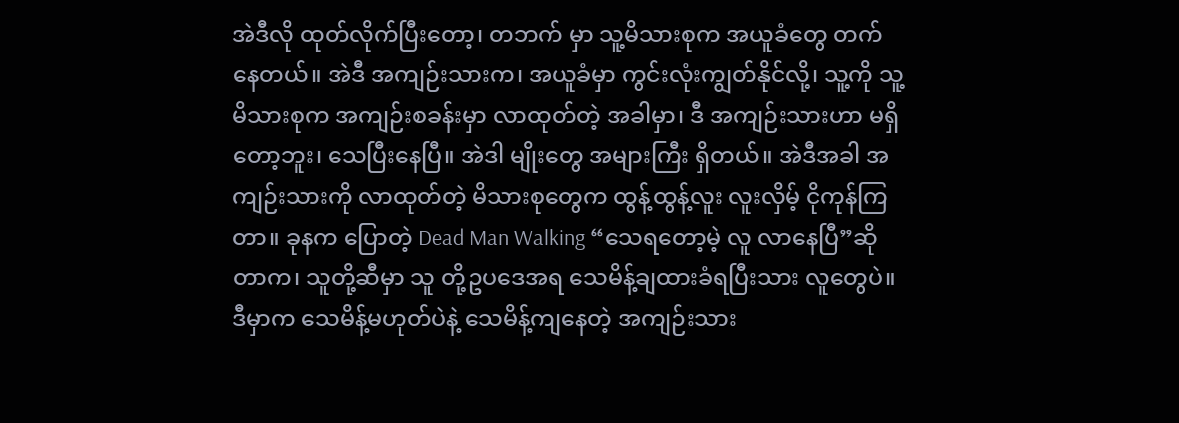အဲဒီလို ထုတ်လိုက်ပြီးတော့၊ တဘက် မှာ သူ့မိသားစုက အယူခံတွေ တက်နေတယ်။ အဲဒီ အကျဉ်းသားက၊ အယူခံမှာ ကွင်းလုံးကျွတ်နိုင်လို့၊ သူ့ကို သူ့မိသားစုက အကျဉ်းစခန်းမှာ လာထုတ်တဲ့ အခါမှာ၊ ဒီ အကျဉ်းသားဟာ မရှိတော့ဘူး၊ သေပြီးနေပြီ။ အဲဒါ မျိုးတွေ အများကြီး ရှိတယ်။ အဲဒီအခါ အကျဉ်းသားကို လာထုတ်တဲ့ မိသားစုတွေက ထွန့်ထွန့်လူး လူးလှိမ့် ငိုကုန်ကြတာ။ ခုနက ပြောတဲ့ Dead Man Walking “သေရတော့မဲ့ လူ လာနေပြီ”ဆိုတာက၊ သူတို့ဆီမှာ သူ တို့ဥပဒေအရ သေမိန့်ချထားခံရပြီးသား လူတွေပဲ။ ဒီမှာက သေမိန့်မဟုတ်ပဲနဲ့ သေမိန့်ကျနေတဲ့ အကျဉ်းသား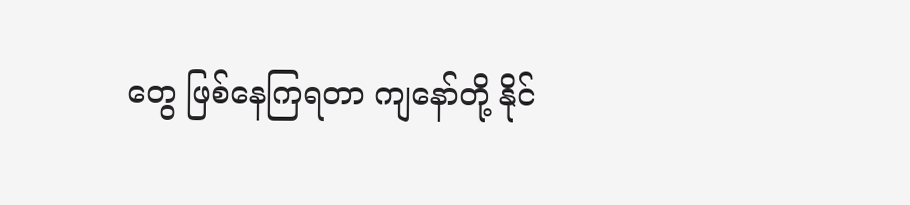တွေ ဖြစ်နေကြရတာ ကျနော်တို့ နိုင်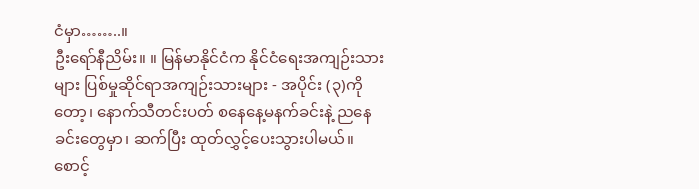ငံမှာ……..။
ဦးရော်နီညိမ်း။ ။ မြန်မာနိုင်ငံက နိုင်ငံရေးအကျဉ်းသားများ ပြစ်မှုဆိုင်ရာအကျဉ်းသားများ - အပိုင်း (၃)ကို တော့၊ နောက်သီတင်းပတ် စနေနေ့မနက်ခင်းနဲ့ ညနေခင်းတွေမှာ၊ ဆက်ပြီး ထုတ်လွှင့်ပေးသွားပါမယ်။ စောင့်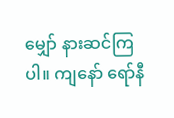မျှော် နားဆင်ကြပါ။ ကျနော် ရော်နီ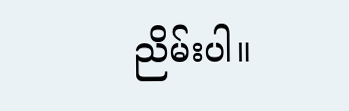ညိမ်းပါ။